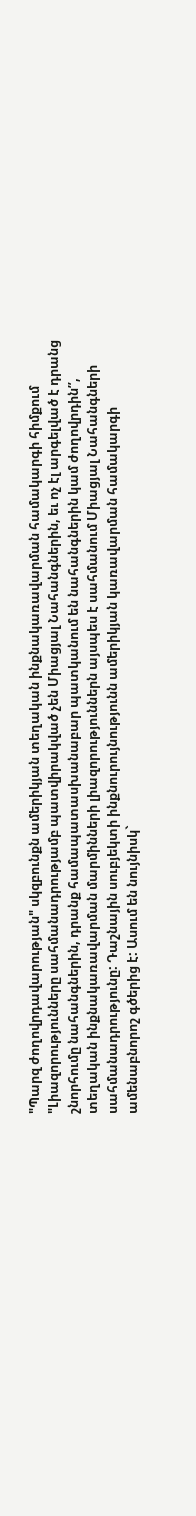"Պարզ ժողովրդավարության" սկզբունքն ամերիկյան տեղական ինքնակառավարման համակարգի հիմքում
"Լիազորությունները սահմանադրությամբ պատվիրակված չեն Միացյալ Նահանգներին, եւ ոչ էլ արգելված է դրանց շնորհումը նահանգներին, դրանք համապատասխանաբար պատկանում են նահանգներին կամ ժողովրդին”, տեղական ինքնակառավարման մարմինների լիազորություններն այսպես է սահմանում Միացյալ Նահանգների սահմանադրությունը: Դաշնային սուբյեկտի ինքնուրույնությունն ամերիկյան կառավարման համակարգի ամենաբնորոշ գծերից է: Ասում են նույնիսկ`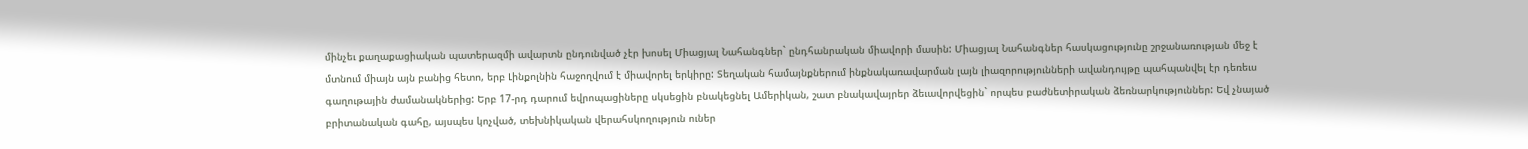մինչեւ քաղաքացիական պատերազմի ավարտն ընդունված չէր խոսել Միացյալ Նահանգներ` ընդհանրական միավորի մասին: Միացյալ Նահանգներ հասկացությունը շրջանառության մեջ է մտնում միայն այն բանից հետո, երբ Լինքոլնին հաջողվում է միավորել երկիրը: Տեղական համայնքներում ինքնակառավարման լայն լիազորությունների ավանդույթը պահպանվել էր դեռեւս գաղութային ժամանակներից: Երբ 17-րդ դարում եվրոպացիները սկսեցին բնակեցնել Ամերիկան, շատ բնակավայրեր ձեւավորվեցին` որպես բաժնետիրական ձեռնարկություններ: Եվ չնայած բրիտանական գահը, այսպես կոչված, տեխնիկական վերահսկողություն ուներ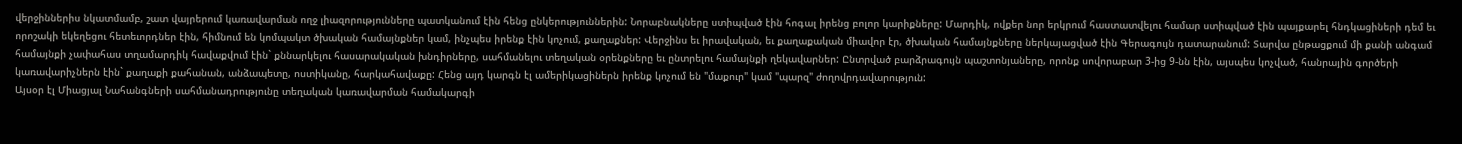վերջիններիս նկատմամբ, շատ վայրերում կառավարման ողջ լիազորությունները պատկանում էին հենց ընկերություններին: Նորաբնակները ստիպված էին հոգալ իրենց բոլոր կարիքները: Մարդիկ, ովքեր նոր երկրում հաստատվելու համար ստիպված էին պայքարել հնդկացիների դեմ եւ որոշակի եկեղեցու հետեւորդներ էին, հիմնում են կոմպակտ ծխական համայնքներ կամ, ինչպես իրենք էին կոչում, քաղաքներ: Վերջինս եւ իրավական, եւ քաղաքական միավոր էր, ծխական համայնքները ներկայացված էին Գերագույն դատարանում: Տարվա ընթացքում մի քանի անգամ համայնքի չափահաս տղամարդիկ հավաքվում էին` քննարկելու հասարակական խնդիրները, սահմանելու տեղական օրենքները եւ ընտրելու համայնքի ղեկավարներ: Ընտրված բարձրագույն պաշտոնյաները, որոնք սովորաբար 3-ից 9-նն էին, այսպես կոչված, հանրային գործերի կառավարիչներն էին` քաղաքի քահանան, անձապետը, ոստիկանը, հարկահավաքը: Հենց այդ կարգն էլ ամերիկացիներն իրենք կոչում են "մաքուր" կամ "պարզ" ժողովրդավարություն:
Այսօր էլ Միացյալ Նահանգների սահմանադրությունը տեղական կառավարման համակարգի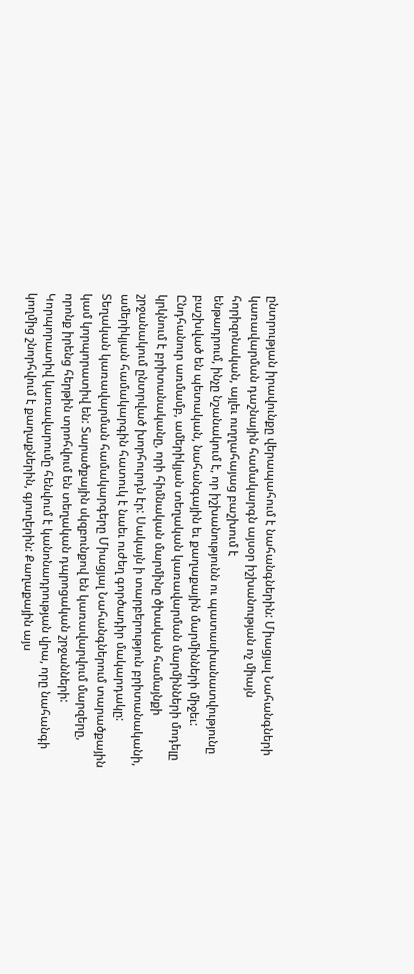ընտրության իրավունքը վերապահում է նահանգներին: Միացյալ Նահանգների կառավարման դաշնային համակարգն այսօր իշխանության ոչ միայն հորիզոնական, այլեւ ուղղահայաց բաշխում է
ենթադրում, ինչը նշանակում է, որ իշխանությունն ու պատասխանատվությունը բաշխված են պետական, նահանգային եւ քաղաքային մարմինների միջեւ:
Ընդհանուր առմամբ, ամերիկյան տեղական կառավարման մարմինների մոդելը կրկնում է բրիտանականը, որի հիմնական մարմինը ծխական համայնքի շրջանակում ընտրված խորհուրդն էր: Սակայն ի տարբերություն բրիտանականի, ամերիկյան համակարգին հատուկ է նաեւ ուժեղ գործադիր մակարդակը: Տեղական կառավարման համակարգերը Միացյալ Նահանգներում տարածքային կամ կորպորատիվ են: Տարածքային սկզբունքով են կառավարվում մարզերը, որոնք իրենց հերթին տրոհվում են տեղական դպրոցական շրջանների: Կորպորատիվ կառավարումը հենվում է կանոնադրության վրա, որը նահանգի կողմից շնորհվում է քաղաքներին, գյուղերին: Քաղաքային այս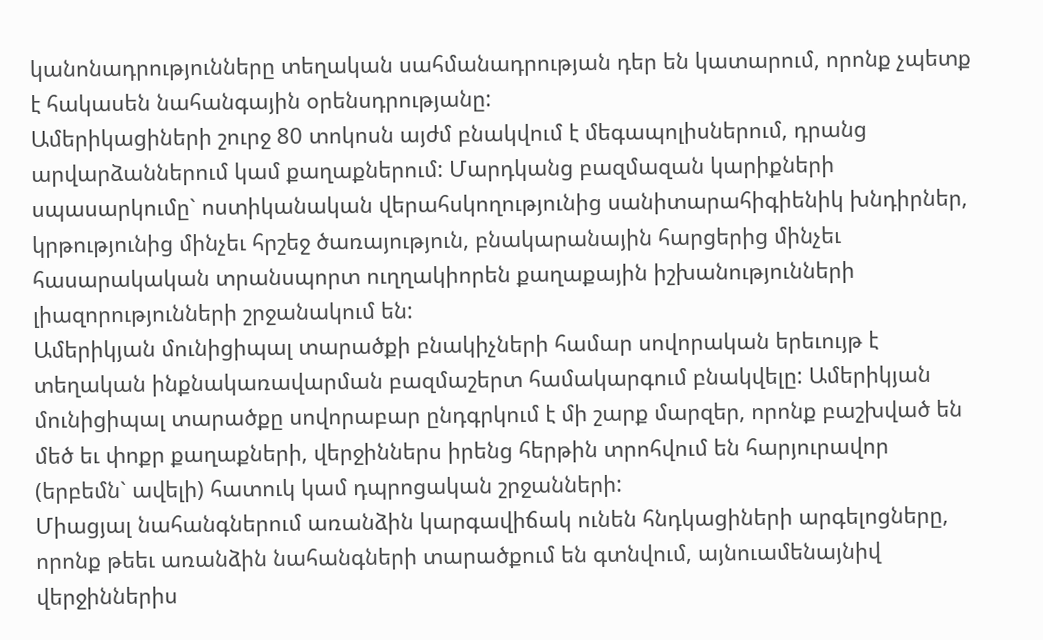կանոնադրությունները տեղական սահմանադրության դեր են կատարում, որոնք չպետք է հակասեն նահանգային օրենսդրությանը:
Ամերիկացիների շուրջ 80 տոկոսն այժմ բնակվում է մեգապոլիսներում, դրանց արվարձաններում կամ քաղաքներում: Մարդկանց բազմազան կարիքների սպասարկումը` ոստիկանական վերահսկողությունից սանիտարահիգիենիկ խնդիրներ, կրթությունից մինչեւ հրշեջ ծառայություն, բնակարանային հարցերից մինչեւ հասարակական տրանսպորտ ուղղակիորեն քաղաքային իշխանությունների լիազորությունների շրջանակում են:
Ամերիկյան մունիցիպալ տարածքի բնակիչների համար սովորական երեւույթ է տեղական ինքնակառավարման բազմաշերտ համակարգում բնակվելը: Ամերիկյան մունիցիպալ տարածքը սովորաբար ընդգրկում է մի շարք մարզեր, որոնք բաշխված են մեծ եւ փոքր քաղաքների, վերջիններս իրենց հերթին տրոհվում են հարյուրավոր (երբեմն` ավելի) հատուկ կամ դպրոցական շրջանների:
Միացյալ նահանգներում առանձին կարգավիճակ ունեն հնդկացիների արգելոցները, որոնք թեեւ առանձին նահանգների տարածքում են գտնվում, այնուամենայնիվ վերջիններիս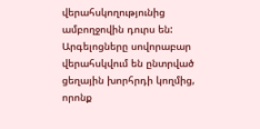վերահսկողությունից ամբողջովին դուրս են: Արգելոցները սովորաբար վերահսկվում են ընտրված ցեղային խորհրդի կողմից, որոնք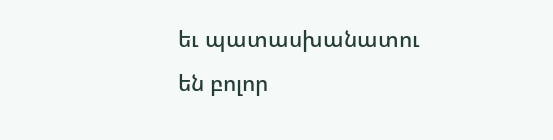եւ պատասխանատու են բոլոր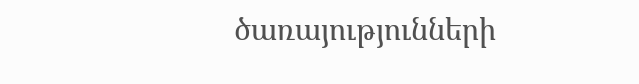ծառայությունների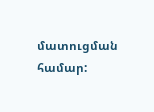մատուցման համար: